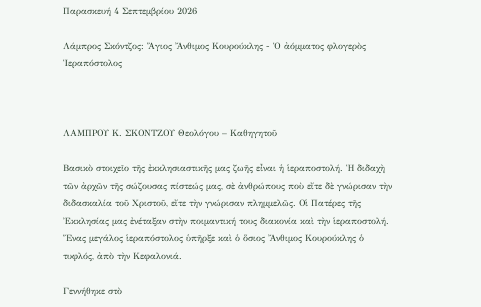Παρασκευή 4 Σεπτεμβρίου 2026

Λάμπρος Σκόντζος: Ἅγιος Ἄνθιμος Κουρούκλης - Ὁ ἀόμματος φλογερὸς Ἱεραπόστολος



ΛΑΜΠΡΟΥ Κ. ΣΚΟΝΤΖΟΥ Θεολόγου – Καθηγητοῦ

Βασικὸ στοιχεῖο τῆς ἐκκλησιαστικῆς μας ζωῆς εἶναι ἡ ἱεραποστολή. Ἡ διδαχὴ τῶν ἀρχῶν τῆς σώζουσας πίστεώς μας, σὲ ἀνθρώπους ποὺ εἴτε δὲ γνώρισαν τὴν διδασκαλία τοῦ Χριστοῦ, εἴτε τὴν γνώρισαν πλημμελῶς. Οἱ Πατέρες τῆς Ἐκκλησίας μας ἐνέταξαν στὴν ποιμαντική τους διακονία καὶ τὴν ἱεραποστολή. Ἕνας μεγάλος ἱεραπόστολος ὑπῆρξε καὶ ὁ ὅσιος Ἄνθιμος Κουρούκλης ὁ τυφλός, ἀπὸ τὴν Κεφαλονιά.

Γεννήθηκε στὸ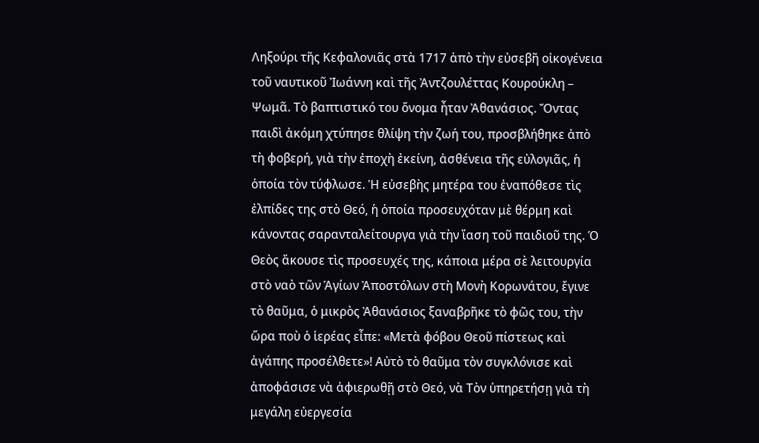Ληξούρι τῆς Κεφαλονιᾶς στὰ 1717 ἀπὸ τὴν εὐσεβῆ οἰκογένεια τοῦ ναυτικοῦ Ἰωάννη καὶ τῆς Ἀντζουλέττας Κουρούκλη – Ψωμᾶ. Τὸ βαπτιστικό του ὄνομα ἦταν Ἀθανάσιος. Ὄντας παιδὶ ἀκόμη χτύπησε θλίψη τὴν ζωή του, προσβλήθηκε ἀπὸ τὴ φοβερή, γιὰ τὴν ἐποχὴ ἐκείνη, ἀσθένεια τῆς εὐλογιᾶς, ἡ ὁποία τὸν τύφλωσε. Ἡ εὐσεβὴς μητέρα του ἐναπόθεσε τὶς ἐλπίδες της στὸ Θεό, ἡ ὁποία προσευχόταν μὲ θέρμη καὶ κάνοντας σαρανταλείτουργα γιὰ τὴν ἴαση τοῦ παιδιοῦ της. Ὁ Θεὸς ἄκουσε τὶς προσευχές της, κάποια μέρα σὲ λειτουργία στὸ ναὸ τῶν Ἁγίων Ἀποστόλων στὴ Μονὴ Κορωνάτου, ἔγινε τὸ θαῦμα, ὁ μικρὸς Ἀθανάσιος ξαναβρῆκε τὸ φῶς του, τὴν ὥρα ποὺ ὁ ἱερέας εἶπε: «Μετὰ φόβου Θεοῦ πίστεως καὶ ἀγάπης προσέλθετε»! Αὐτὸ τὸ θαῦμα τὸν συγκλόνισε καὶ ἀποφάσισε νὰ ἀφιερωθῇ στὸ Θεό, νὰ Τὸν ὑπηρετήσῃ γιὰ τὴ μεγάλη εὐεργεσία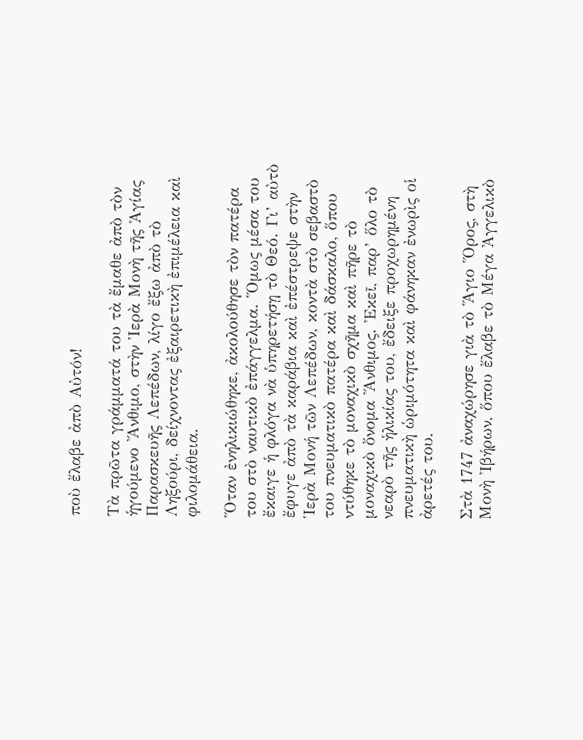ποὺ ἔλαβε ἀπὸ Αὐτόν!

Τὰ πρῶτα γράμματά του τὰ ἔμαθε ἀπὸ τὸν ἡγούμενο Ἄνθιμο, στὴν Ἱερὰ Μονὴ τῆς Ἁγίας Παρασκευῆς Λεπέδων, λίγο ἔξω ἀπὸ τὸ Ληξούρι, δείχνοντας ἐξαιρετικὴ ἐπιμέλεια καὶ φιλομάθεια.

Ὅταν ἐνηλικιώθηκε, ἀκολούθησε τὸν πατέρα του στὸ ναυτικὸ ἐπάγγελμα. Ὅμως μέσα του ἔκαιγε ἡ φλόγα νὰ ὑπηρετήσῃ τὸ Θεό. Γι’ αὐτὸ ἔφυγε ἀπὸ τὰ καράβια καὶ ἐπέστρεψε στὴν Ἱερὰ Μονή τῶν Λεπέδων, κοντὰ στὸ σεβαστὸ του πνευματικὸ πατέρα καὶ δάσκαλο, ὅπου ντύθηκε τὸ μοναχικὸ σχῆμα καὶ πῆρε τὸ μοναχικὸ ὄνομα Ἄνθιμος. Ἐκεῖ, παρ’ ὅλο τὸ νεαρὸ τῆς ἡλικίας του, ἔδειξε προχωρημένη πνευματικὴ ὡριμότητα καὶ φάνηκαν ἐνωρὶς οἱ ἀρετές του.

Στὰ 1747 ἀναχώρησε γιὰ τὸ Ἅγιο Ὅρος, στὴ Μονὴ Ἰβήρων, ὅπου ἔλαβε τὸ Μέγα Ἀγγελικὸ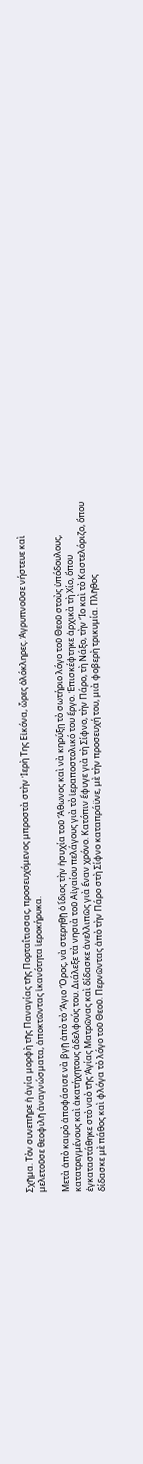Σχῆμα. Τὸν συνεπῆρε ἡ ἁγία μορφὴ τῆς Παναγίας τῆς Πορταΐτισσας, προσευχόμενος μπροστὰ στὴν Ἱερὴ Της Εἰκόνα, ὧρες ὁλόκληρες. Ἀγρυπνοῦσε νήστευε καὶ μελετοῦσε θεοφιλῆ ἀναγνώσματα, ἀποκτῶντας ἱκανότητα ἱεροκήρυκα.

Μετὰ ἀπὸ καιρὸ ἀποφάσισε νὰ βγῇ ἀπὸ τὸ Ἅγιο Ὅρος, νὰ στερηθῇ ὁ ἴδιος τὴν ἡσυχία τοῦ Ἄθωνος καὶ νὰ κηρύξῃ τὸ σωτήριο λόγο τοῦ Θεοῦ στοὺς ὑπόδουλους, κατατρεγμένους καὶ ἀκατήχητους ἀδελφούς του. Διάλεξε τὰ νησιὰ τοῦ Αἰγαίου πελάγους γιὰ τὸ ἱεραποστολικό του ἔργο. Ἐπισκέφτηκε ἀρχικὰ τὴ Χίο, ὅπου ἐγκαταστάθηκε στὸ ναὸ τῆς Ἁγίας Ματρῶνας καὶ δίδασκε ἀνελλιπῶς γιὰ ἕναν χρόνο. Κατόπιν ἔφυγε γιὰ τὴ Σίφνο, τὴν Πάρο, τὴ Νάξο, τὴν Ἴο καὶ τὸ Καστελόριζο, ὅπου δίδασκε μὲ πάθος καὶ φλόγα τὸ λόγο τοῦ Θεοῦ. Περνῶντας ἀπὸ τὴν Πάρο στὴ Σίφνο καταπράϋνε, μὲ τὴν προσευχή του, μιὰ φοβερὴ τρικυμία. Πλῆθος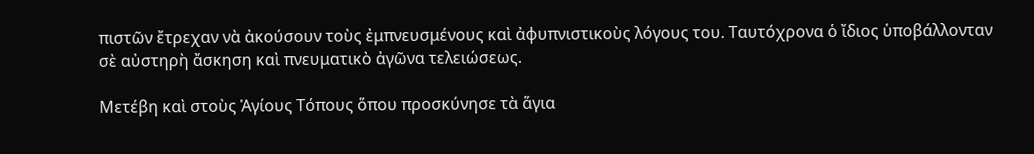πιστῶν ἔτρεχαν νὰ ἀκούσουν τοὺς ἐμπνευσμένους καὶ ἀφυπνιστικοὺς λόγους του. Ταυτόχρονα ὁ ἴδιος ὑποβάλλονταν σὲ αὐστηρὴ ἄσκηση καὶ πνευματικὸ ἀγῶνα τελειώσεως.

Μετέβη καὶ στοὺς Ἁγίους Τόπους ὅπου προσκύνησε τὰ ἅγια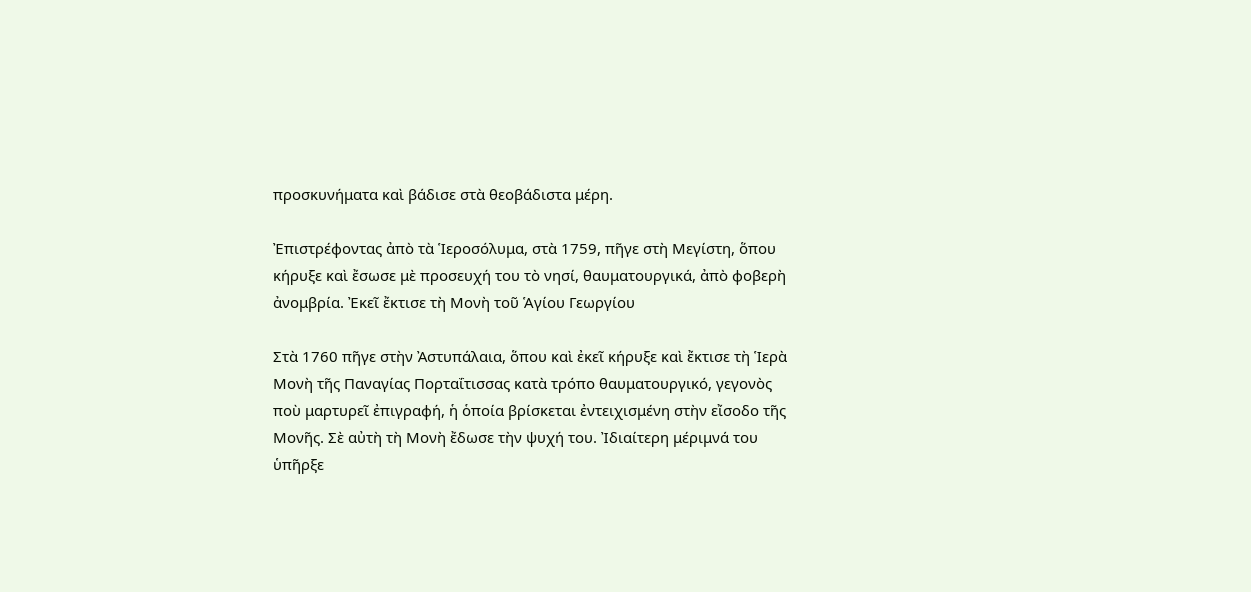προσκυνήματα καὶ βάδισε στὰ θεοβάδιστα μέρη.

Ἐπιστρέφοντας ἀπὸ τὰ Ἱεροσόλυμα, στὰ 1759, πῆγε στὴ Μεγίστη, ὅπου κήρυξε καὶ ἔσωσε μὲ προσευχή του τὸ νησί, θαυματουργικά, ἀπὸ φοβερὴ ἀνομβρία. Ἐκεῖ ἔκτισε τὴ Μονὴ τοῦ Ἁγίου Γεωργίου

Στὰ 1760 πῆγε στὴν Ἀστυπάλαια, ὅπου καὶ ἐκεῖ κήρυξε καὶ ἔκτισε τὴ Ἱερὰ Μονὴ τῆς Παναγίας Πορταΐτισσας κατὰ τρόπο θαυματουργικό, γεγονὸς ποὺ μαρτυρεῖ ἐπιγραφή, ἡ ὁποία βρίσκεται ἐντειχισμένη στὴν εἴσοδο τῆς Μονῆς. Σὲ αὐτὴ τὴ Μονὴ ἔδωσε τὴν ψυχή του. Ἰδιαίτερη μέριμνά του ὑπῆρξε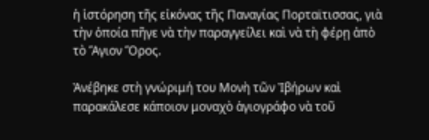ἡ ἱστόρηση τῆς εἰκόνας τῆς Παναγίας Πορταϊτισσας, γιὰ τὴν ὁποία πῆγε νὰ τὴν παραγγείλει καὶ νὰ τὴ φέρῃ ἀπὸ τὸ Ἅγιον Ὅρος.

Ἀνέβηκε στὴ γνώριμή του Μονὴ τῶν Ἰβήρων καὶ παρακάλεσε κάποιον μοναχὸ ἁγιογράφο νὰ τοῦ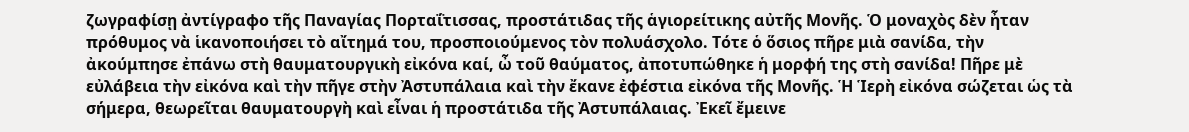ζωγραφίσῃ ἀντίγραφο τῆς Παναγίας Πορταΐτισσας, προστάτιδας τῆς ἁγιορείτικης αὐτῆς Μονῆς. Ὁ μοναχὸς δὲν ἦταν πρόθυμος νὰ ἱκανοποιήσει τὸ αἴτημά του, προσποιούμενος τὸν πολυάσχολο. Τότε ὁ ὅσιος πῆρε μιὰ σανίδα, τὴν ἀκούμπησε ἐπάνω στὴ θαυματουργικὴ εἰκόνα καί, ὦ τοῦ θαύματος, ἀποτυπώθηκε ἡ μορφή της στὴ σανίδα! Πῆρε μὲ εὐλάβεια τὴν εἰκόνα καὶ τὴν πῆγε στὴν Ἀστυπάλαια καὶ τὴν ἔκανε ἐφέστια εἰκόνα τῆς Μονῆς. Ἡ Ἱερὴ εἰκόνα σώζεται ὡς τὰ σήμερα, θεωρεῖται θαυματουργὴ καὶ εἶναι ἡ προστάτιδα τῆς Ἀστυπάλαιας. Ἐκεῖ ἔμεινε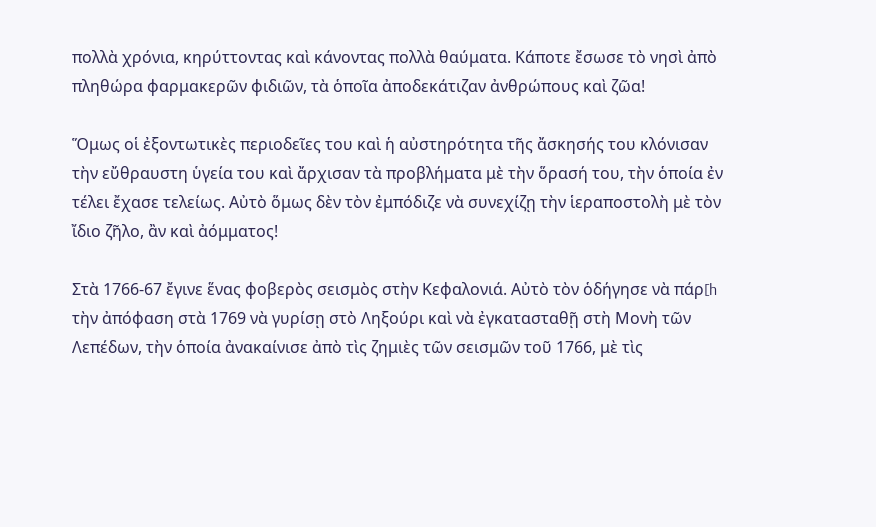πολλὰ χρόνια, κηρύττοντας καὶ κάνοντας πολλὰ θαύματα. Κάποτε ἔσωσε τὸ νησὶ ἀπὸ πληθώρα φαρμακερῶν φιδιῶν, τὰ ὁποῖα ἀποδεκάτιζαν ἀνθρώπους καὶ ζῶα!

Ὅμως οἱ ἐξοντωτικὲς περιοδεῖες του καὶ ἡ αὐστηρότητα τῆς ἄσκησής του κλόνισαν τὴν εὔθραυστη ὑγεία του καὶ ἄρχισαν τὰ προβλήματα μὲ τὴν ὅρασή του, τὴν ὁποία ἐν τέλει ἔχασε τελείως. Αὐτὸ ὅμως δὲν τὸν ἐμπόδιζε νὰ συνεχίζῃ τὴν ἱεραποστολὴ μὲ τὸν ἴδιο ζῆλο, ἂν καὶ ἀόμματος!

Στὰ 1766-67 ἔγινε ἕνας φοβερὸς σεισμὸς στὴν Κεφαλονιά. Αὐτὸ τὸν ὁδήγησε νὰ πάρ[h τὴν ἀπόφαση στὰ 1769 νὰ γυρίσῃ στὸ Ληξούρι καὶ νὰ ἐγκατασταθῇ στὴ Μονὴ τῶν Λεπέδων, τὴν ὁποία ἀνακαίνισε ἀπὸ τὶς ζημιὲς τῶν σεισμῶν τοῦ 1766, μὲ τὶς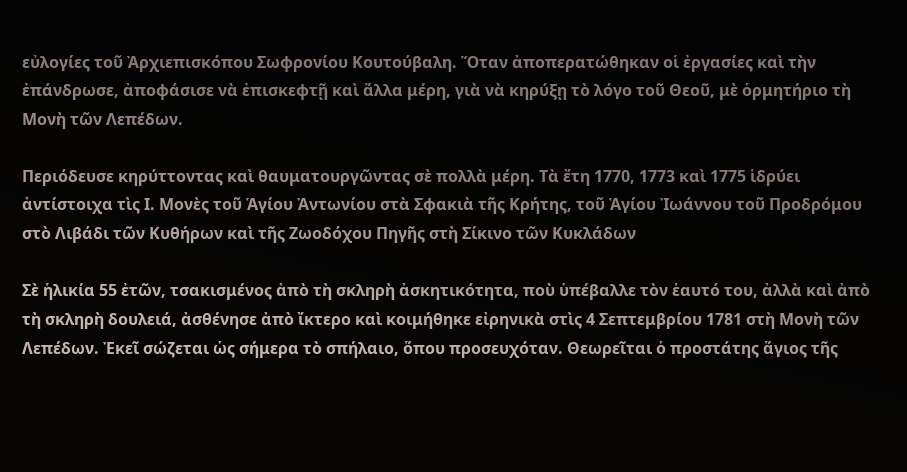εὐλογίες τοῦ Ἀρχιεπισκόπου Σωφρονίου Κουτούβαλη. Ὅταν ἀποπερατώθηκαν οἱ ἐργασίες καὶ τὴν ἐπάνδρωσε, ἀποφάσισε νὰ ἐπισκεφτῇ καὶ ἄλλα μέρη, γιὰ νὰ κηρύξῃ τὸ λόγο τοῦ Θεοῦ, μὲ ὁρμητήριο τὴ Μονὴ τῶν Λεπέδων.

Περιόδευσε κηρύττοντας καὶ θαυματουργῶντας σὲ πολλὰ μέρη. Τὰ ἔτη 1770, 1773 καὶ 1775 ἱδρύει ἀντίστοιχα τὶς Ι. Μονὲς τοῦ Ἁγίου Ἀντωνίου στὰ Σφακιὰ τῆς Κρήτης, τοῦ Ἁγίου Ἰωάννου τοῦ Προδρόμου στὸ Λιβάδι τῶν Κυθήρων καὶ τῆς Ζωοδόχου Πηγῆς στὴ Σίκινο τῶν Κυκλάδων

Σὲ ἡλικία 55 ἐτῶν, τσακισμένος ἀπὸ τὴ σκληρὴ ἀσκητικότητα, ποὺ ὑπέβαλλε τὸν ἑαυτό του, ἀλλὰ καὶ ἀπὸ τὴ σκληρὴ δουλειά, ἀσθένησε ἀπὸ ἴκτερο καὶ κοιμήθηκε εἰρηνικὰ στὶς 4 Σεπτεμβρίου 1781 στὴ Μονὴ τῶν Λεπέδων. Ἐκεῖ σώζεται ὡς σήμερα τὸ σπήλαιο, ὅπου προσευχόταν. Θεωρεῖται ὁ προστάτης ἅγιος τῆς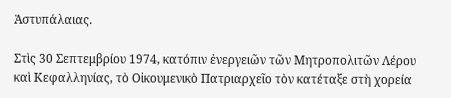Ἀστυπάλαιας.

Στὶς 30 Σεπτεμβρίου 1974, κατόπιν ἐνεργειῶν τῶν Μητροπολιτῶν Λέρου καὶ Κεφαλληνίας, τὸ Οἰκουμενικὸ Πατριαρχεῖο τὸν κατέταξε στὴ χορεία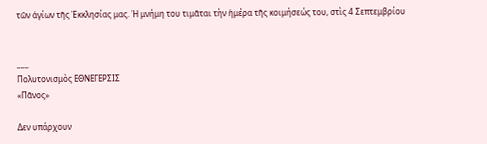τῶν ἁγίων τῆς Ἐκκλησίας μας. Ἡ μνήμη του τιμᾶται τὴν ἡμέρα τῆς κοιμήσεώς του, στὶς 4 Σεπτεμβρίου


___
Πολυτονισμὸς ΕΘΝΕΓΕΡΣΙΣ
«Πᾶνος»

Δεν υπάρχουν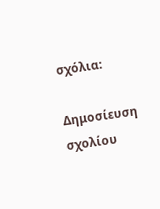σχόλια:

Δημοσίευση σχολίου